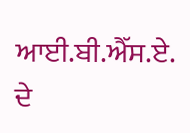ਆਈ.ਬੀ.ਐੱਸ.ਏ. ਦੇ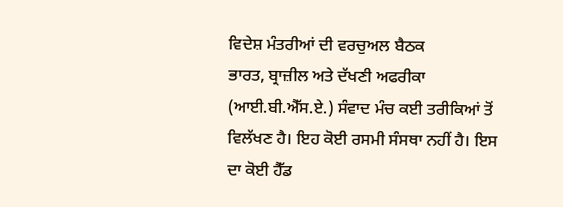ਵਿਦੇਸ਼ ਮੰਤਰੀਆਂ ਦੀ ਵਰਚੁਅਲ ਬੈਠਕ
ਭਾਰਤ, ਬ੍ਰਾਜ਼ੀਲ ਅਤੇ ਦੱਖਣੀ ਅਫਰੀਕਾ (ਆਈ.ਬੀ.ਐੱਸ.ਏ.) ਸੰਵਾਦ ਮੰਚ ਕਈ ਤਰੀਕਿਆਂ ਤੋਂ ਵਿਲੱਖਣ ਹੈ। ਇਹ ਕੋਈ ਰਸਮੀ ਸੰਸਥਾ ਨਹੀਂ ਹੈ। ਇਸ ਦਾ ਕੋਈ ਹੈੱਡ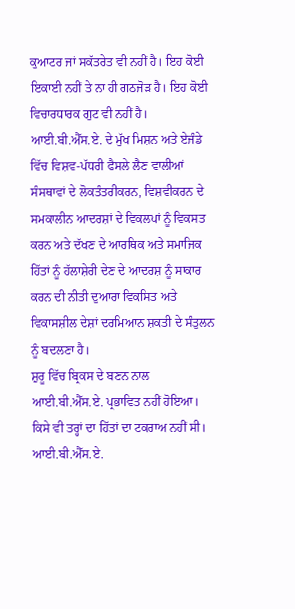ਕੁਆਟਰ ਜਾਂ ਸਕੱਤਰੇਤ ਵੀ ਨਹੀਂ ਹੈ। ਇਹ ਕੋਈ ਇਕਾਈ ਨਹੀਂ ਤੇ ਨਾ ਹੀ ਗਠਜੋੜ ਹੈ। ਇਹ ਕੋਈ ਵਿਚਾਰਧਾਰਕ ਗੁਟ ਵੀ ਨਹੀਂ ਹੈ। ਆਈ.ਬੀ.ਐੱਸ.ਏ. ਦੇ ਮੁੱਖ ਮਿਸ਼ਨ ਅਤੇ ਏਜੰਡੇ ਵਿੱਚ ਵਿਸ਼ਵ-ਪੱਧਰੀ ਫੈਸਲੇ ਲੈਣ ਵਾਲੀਆਂ ਸੰਸਥਾਵਾਂ ਦੇ ਲੋਕਤੰਤਰੀਕਰਨ, ਵਿਸ਼ਵੀਕਰਨ ਦੇ ਸਮਕਾਲੀਨ ਆਦਰਸ਼ਾਂ ਦੇ ਵਿਕਲਪਾਂ ਨੂੰ ਵਿਕਸਤ ਕਰਨ ਅਤੇ ਦੱਖਣ ਦੇ ਆਰਥਿਕ ਅਤੇ ਸਮਾਜਿਕ ਹਿੱਤਾਂ ਨੂੰ ਹੱਲਾਸ਼ੇਰੀ ਦੇਣ ਦੇ ਆਦਰਸ਼ ਨੂੰ ਸਾਕਾਰ ਕਰਨ ਦੀ ਨੀਤੀ ਦੁਆਰਾ ਵਿਕਸਿਤ ਅਤੇ ਵਿਕਾਸਸ਼ੀਲ ਦੇਸ਼ਾਂ ਦਰਮਿਆਨ ਸ਼ਕਤੀ ਦੇ ਸੰਤੁਲਨ ਨੂੰ ਬਦਲਣਾ ਹੈ।
ਸ਼ੁਰੂ ਵਿੱਚ ਬ੍ਰਿਕਸ ਦੇ ਬਣਨ ਨਾਲ ਆਈ.ਬੀ.ਐੱਸ.ਏ. ਪ੍ਰਭਾਵਿਤ ਨਹੀਂ ਹੋਇਆ। ਕਿਸੇ ਵੀ ਤਰ੍ਹਾਂ ਦਾ ਹਿੱਤਾਂ ਦਾ ਟਕਰਾਅ ਨਹੀਂ ਸੀ। ਆਈ.ਬੀ.ਐੱਸ.ਏ.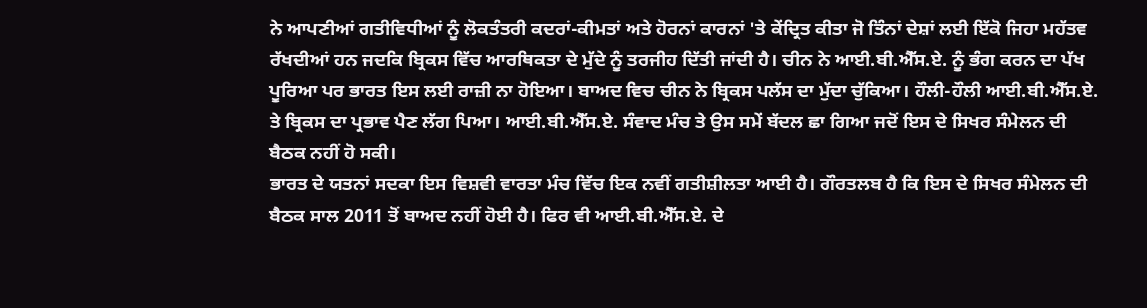ਨੇ ਆਪਣੀਆਂ ਗਤੀਵਿਧੀਆਂ ਨੂੰ ਲੋਕਤੰਤਰੀ ਕਦਰਾਂ-ਕੀਮਤਾਂ ਅਤੇ ਹੋਰਨਾਂ ਕਾਰਨਾਂ 'ਤੇ ਕੇਂਦ੍ਰਿਤ ਕੀਤਾ ਜੋ ਤਿੰਨਾਂ ਦੇਸ਼ਾਂ ਲਈ ਇੱਕੋ ਜਿਹਾ ਮਹੱਤਵ ਰੱਖਦੀਆਂ ਹਨ ਜਦਕਿ ਬ੍ਰਿਕਸ ਵਿੱਚ ਆਰਥਿਕਤਾ ਦੇ ਮੁੱਦੇ ਨੂੰ ਤਰਜੀਹ ਦਿੱਤੀ ਜਾਂਦੀ ਹੈ। ਚੀਨ ਨੇ ਆਈ.ਬੀ.ਐੱਸ.ਏ. ਨੂੰ ਭੰਗ ਕਰਨ ਦਾ ਪੱਖ ਪੂਰਿਆ ਪਰ ਭਾਰਤ ਇਸ ਲਈ ਰਾਜ਼ੀ ਨਾ ਹੋਇਆ। ਬਾਅਦ ਵਿਚ ਚੀਨ ਨੇ ਬ੍ਰਿਕਸ ਪਲੱਸ ਦਾ ਮੁੱਦਾ ਚੁੱਕਿਆ। ਹੌਲੀ-ਹੌਲੀ ਆਈ.ਬੀ.ਐੱਸ.ਏ. ਤੇ ਬ੍ਰਿਕਸ ਦਾ ਪ੍ਰਭਾਵ ਪੈਣ ਲੱਗ ਪਿਆ। ਆਈ.ਬੀ.ਐੱਸ.ਏ. ਸੰਵਾਦ ਮੰਚ ਤੇ ਉਸ ਸਮੇਂ ਬੱਦਲ ਛਾ ਗਿਆ ਜਦੋਂ ਇਸ ਦੇ ਸਿਖਰ ਸੰਮੇਲਨ ਦੀ ਬੈਠਕ ਨਹੀਂ ਹੋ ਸਕੀ।
ਭਾਰਤ ਦੇ ਯਤਨਾਂ ਸਦਕਾ ਇਸ ਵਿਸ਼ਵੀ ਵਾਰਤਾ ਮੰਚ ਵਿੱਚ ਇਕ ਨਵੀਂ ਗਤੀਸ਼ੀਲਤਾ ਆਈ ਹੈ। ਗੌਰਤਲਬ ਹੈ ਕਿ ਇਸ ਦੇ ਸਿਖਰ ਸੰਮੇਲਨ ਦੀ ਬੈਠਕ ਸਾਲ 2011 ਤੋਂ ਬਾਅਦ ਨਹੀਂ ਹੋਈ ਹੈ। ਫਿਰ ਵੀ ਆਈ.ਬੀ.ਐੱਸ.ਏ. ਦੇ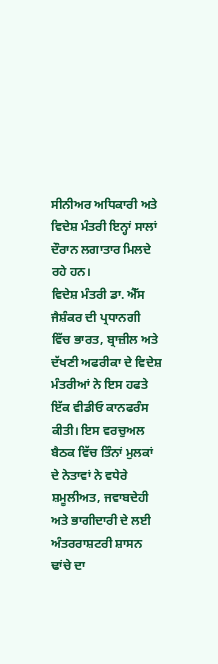ਸੀਨੀਅਰ ਅਧਿਕਾਰੀ ਅਤੇ ਵਿਦੇਸ਼ ਮੰਤਰੀ ਇਨ੍ਹਾਂ ਸਾਲਾਂ ਦੌਰਾਨ ਲਗਾਤਾਰ ਮਿਲਦੇ ਰਹੇ ਹਨ।
ਵਿਦੇਸ਼ ਮੰਤਰੀ ਡਾ. ਐੱਸ ਜੈਸ਼ੰਕਰ ਦੀ ਪ੍ਰਧਾਨਗੀ ਵਿੱਚ ਭਾਰਤ, ਬ੍ਰਾਜ਼ੀਲ ਅਤੇ ਦੱਖਣੀ ਅਫਰੀਕਾ ਦੇ ਵਿਦੇਸ਼ ਮੰਤਰੀਆਂ ਨੇ ਇਸ ਹਫਤੇ ਇੱਕ ਵੀਡੀਓ ਕਾਨਫਰੰਸ ਕੀਤੀ। ਇਸ ਵਰਚੁਅਲ ਬੈਠਕ ਵਿੱਚ ਤਿੰਨਾਂ ਮੁਲਕਾਂ ਦੇ ਨੇਤਾਵਾਂ ਨੇ ਵਧੇਰੇ ਸ਼ਮੂਲੀਅਤ, ਜਵਾਬਦੇਹੀ ਅਤੇ ਭਾਗੀਦਾਰੀ ਦੇ ਲਈ ਅੰਤਰਰਾਸ਼ਟਰੀ ਸ਼ਾਸਨ ਢਾਂਚੇ ਦਾ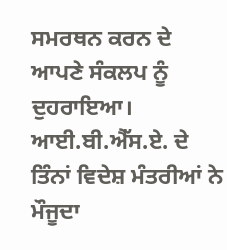ਸਮਰਥਨ ਕਰਨ ਦੇ ਆਪਣੇ ਸੰਕਲਪ ਨੂੰ ਦੁਹਰਾਇਆ। ਆਈ.ਬੀ.ਐੱਸ.ਏ. ਦੇ ਤਿੰਨਾਂ ਵਿਦੇਸ਼ ਮੰਤਰੀਆਂ ਨੇ ਮੌਜੂਦਾ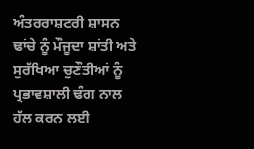ਅੰਤਰਰਾਸ਼ਟਰੀ ਸ਼ਾਸਨ ਢਾਂਚੇ ਨੂੰ ਮੌਜੂਦਾ ਸ਼ਾਂਤੀ ਅਤੇ ਸੁਰੱਖਿਆ ਚੁਣੌਤੀਆਂ ਨੂੰ ਪ੍ਰਭਾਵਸ਼ਾਲੀ ਢੰਗ ਨਾਲ ਹੱਲ ਕਰਨ ਲਈ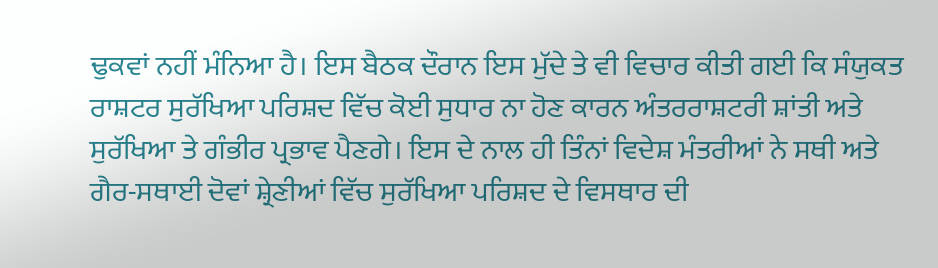ਢੁਕਵਾਂ ਨਹੀਂ ਮੰਨਿਆ ਹੈ। ਇਸ ਬੈਠਕ ਦੌਰਾਨ ਇਸ ਮੁੱਦੇ ਤੇ ਵੀ ਵਿਚਾਰ ਕੀਤੀ ਗਈ ਕਿ ਸੰਯੁਕਤ ਰਾਸ਼ਟਰ ਸੁਰੱਖਿਆ ਪਰਿਸ਼ਦ ਵਿੱਚ ਕੋਈ ਸੁਧਾਰ ਨਾ ਹੋਣ ਕਾਰਨ ਅੰਤਰਰਾਸ਼ਟਰੀ ਸ਼ਾਂਤੀ ਅਤੇ ਸੁਰੱਖਿਆ ਤੇ ਗੰਭੀਰ ਪ੍ਰਭਾਵ ਪੈਣਗੇ। ਇਸ ਦੇ ਨਾਲ ਹੀ ਤਿੰਨਾਂ ਵਿਦੇਸ਼ ਮੰਤਰੀਆਂ ਨੇ ਸਥੀ ਅਤੇ ਗੈਰ-ਸਥਾਈ ਦੋਵਾਂ ਸ਼੍ਰੇਣੀਆਂ ਵਿੱਚ ਸੁਰੱਖਿਆ ਪਰਿਸ਼ਦ ਦੇ ਵਿਸਥਾਰ ਦੀ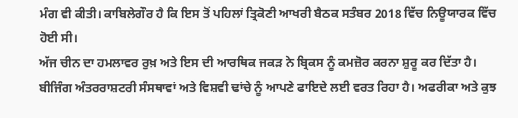ਮੰਗ ਵੀ ਕੀਤੀ। ਕਾਬਿਲੇਗੌਰ ਹੈ ਕਿ ਇਸ ਤੋਂ ਪਹਿਲਾਂ ਤ੍ਰਿਕੋਣੀ ਆਖਰੀ ਬੈਠਕ ਸਤੰਬਰ 2018 ਵਿੱਚ ਨਿਊਯਾਰਕ ਵਿੱਚ ਹੋਈ ਸੀ।
ਅੱਜ ਚੀਨ ਦਾ ਹਮਲਾਵਰ ਰੁਖ਼ ਅਤੇ ਇਸ ਦੀ ਆਰਥਿਕ ਜਕੜ ਨੇ ਬ੍ਰਿਕਸ ਨੂੰ ਕਮਜ਼ੋਰ ਕਰਨਾ ਸ਼ੁਰੂ ਕਰ ਦਿੱਤਾ ਹੈ। ਬੀਜਿੰਗ ਅੰਤਰਰਾਸ਼ਟਰੀ ਸੰਸਥਾਵਾਂ ਅਤੇ ਵਿਸ਼ਵੀ ਢਾਂਚੇ ਨੂੰ ਆਪਣੇ ਫਾਇਦੇ ਲਈ ਵਰਤ ਰਿਹਾ ਹੈ। ਅਫਰੀਕਾ ਅਤੇ ਕੁਝ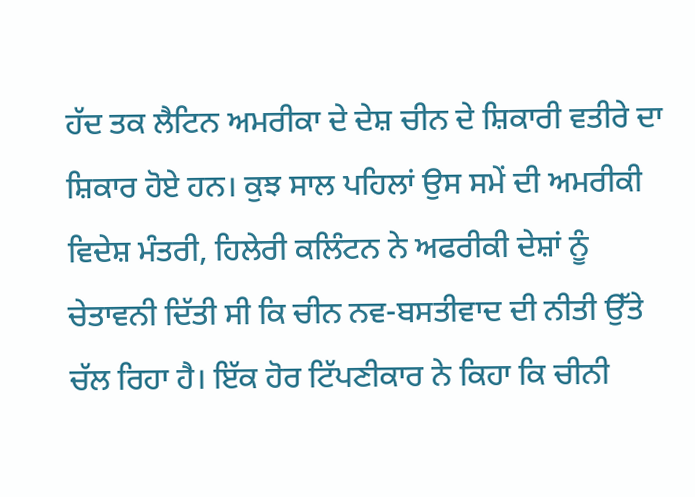ਹੱਦ ਤਕ ਲੈਟਿਨ ਅਮਰੀਕਾ ਦੇ ਦੇਸ਼ ਚੀਨ ਦੇ ਸ਼ਿਕਾਰੀ ਵਤੀਰੇ ਦਾ ਸ਼ਿਕਾਰ ਹੋਏ ਹਨ। ਕੁਝ ਸਾਲ ਪਹਿਲਾਂ ਉਸ ਸਮੇਂ ਦੀ ਅਮਰੀਕੀ ਵਿਦੇਸ਼ ਮੰਤਰੀ, ਹਿਲੇਰੀ ਕਲਿੰਟਨ ਨੇ ਅਫਰੀਕੀ ਦੇਸ਼ਾਂ ਨੂੰ ਚੇਤਾਵਨੀ ਦਿੱਤੀ ਸੀ ਕਿ ਚੀਨ ਨਵ-ਬਸਤੀਵਾਦ ਦੀ ਨੀਤੀ ਉੱਤੇ ਚੱਲ ਰਿਹਾ ਹੈ। ਇੱਕ ਹੋਰ ਟਿੱਪਣੀਕਾਰ ਨੇ ਕਿਹਾ ਕਿ ਚੀਨੀ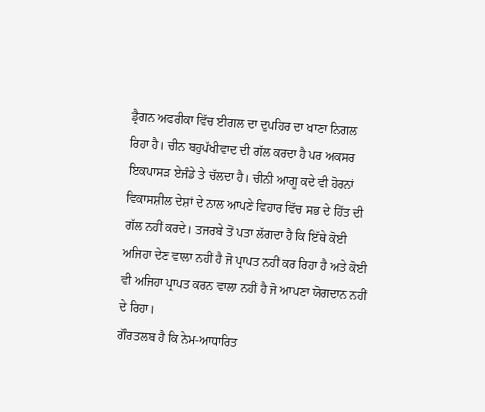ਡ੍ਰੈਗਨ ਅਫਰੀਕਾ ਵਿੱਚ ਈਗਲ ਦਾ ਦੁਪਹਿਰ ਦਾ ਖਾਣਾ ਨਿਗਲ ਰਿਹਾ ਹੈ। ਚੀਨ ਬਹੁਪੱਖੀਵਾਦ ਦੀ ਗੱਲ ਕਰਦਾ ਹੈ ਪਰ ਅਕਸਰ ਇਕਪਾਸੜ ਏਜੰਡੇ ਤੇ ਚੱਲਦਾ ਹੈ। ਚੀਨੀ ਆਗੂ ਕਦੇ ਵੀ ਹੋਰਨਾਂ ਵਿਕਾਸਸ਼ੀਲ ਦੇਸ਼ਾਂ ਦੇ ਨਾਲ ਆਪਣੇ ਵਿਹਾਰ ਵਿੱਚ ਸਭ ਦੇ ਹਿੱਤ ਦੀ ਗੱਲ ਨਹੀਂ ਕਰਦੇ। ਤਜਰਬੇ ਤੋਂ ਪਤਾ ਲੱਗਦਾ ਹੈ ਕਿ ਇੱਥੇ ਕੋਈ ਅਜਿਹਾ ਦੇਣ ਵਾਲਾ ਨਹੀਂ ਹੈ ਜੋ ਪ੍ਰਾਪਤ ਨਹੀਂ ਕਰ ਰਿਹਾ ਹੈ ਅਤੇ ਕੋਈ ਵੀ ਅਜਿਹਾ ਪ੍ਰਾਪਤ ਕਰਨ ਵਾਲਾ ਨਹੀਂ ਹੈ ਜੋ ਆਪਣਾ ਯੋਗਦਾਨ ਨਹੀਂ ਦੇ ਰਿਹਾ।
ਗੌਰਤਲਬ ਹੈ ਕਿ ਨੇਮ-ਆਧਾਰਿਤ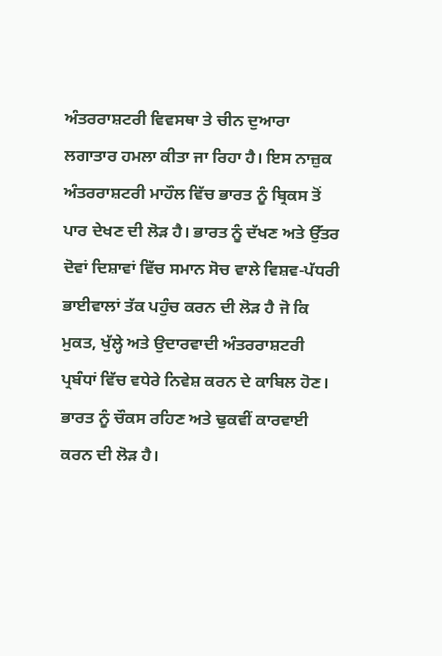ਅੰਤਰਰਾਸ਼ਟਰੀ ਵਿਵਸਥਾ ਤੇ ਚੀਨ ਦੁਆਰਾ ਲਗਾਤਾਰ ਹਮਲਾ ਕੀਤਾ ਜਾ ਰਿਹਾ ਹੈ। ਇਸ ਨਾਜ਼ੁਕ ਅੰਤਰਰਾਸ਼ਟਰੀ ਮਾਹੌਲ ਵਿੱਚ ਭਾਰਤ ਨੂੰ ਬ੍ਰਿਕਸ ਤੋਂ ਪਾਰ ਦੇਖਣ ਦੀ ਲੋੜ ਹੈ। ਭਾਰਤ ਨੂੰ ਦੱਖਣ ਅਤੇ ਉੱਤਰ ਦੋਵਾਂ ਦਿਸ਼ਾਵਾਂ ਵਿੱਚ ਸਮਾਨ ਸੋਚ ਵਾਲੇ ਵਿਸ਼ਵ-ਪੱਧਰੀ ਭਾਈਵਾਲਾਂ ਤੱਕ ਪਹੁੰਚ ਕਰਨ ਦੀ ਲੋੜ ਹੈ ਜੋ ਕਿ ਮੁਕਤ, ਖੁੱਲ੍ਹੇ ਅਤੇ ਉਦਾਰਵਾਦੀ ਅੰਤਰਰਾਸ਼ਟਰੀ ਪ੍ਰਬੰਧਾਂ ਵਿੱਚ ਵਧੇਰੇ ਨਿਵੇਸ਼ ਕਰਨ ਦੇ ਕਾਬਿਲ ਹੋਣ।
ਭਾਰਤ ਨੂੰ ਚੌਕਸ ਰਹਿਣ ਅਤੇ ਢੁਕਵੀਂ ਕਾਰਵਾਈ ਕਰਨ ਦੀ ਲੋੜ ਹੈ।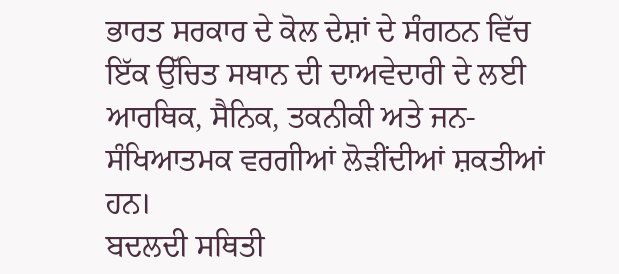ਭਾਰਤ ਸਰਕਾਰ ਦੇ ਕੋਲ ਦੇਸ਼ਾਂ ਦੇ ਸੰਗਠਨ ਵਿੱਚ ਇੱਕ ਉੱਚਿਤ ਸਥਾਨ ਦੀ ਦਾਅਵੇਦਾਰੀ ਦੇ ਲਈ ਆਰਥਿਕ, ਸੈਨਿਕ, ਤਕਨੀਕੀ ਅਤੇ ਜਨ-ਸੰਖਿਆਤਮਕ ਵਰਗੀਆਂ ਲੋੜੀਂਦੀਆਂ ਸ਼ਕਤੀਆਂ ਹਨ।
ਬਦਲਦੀ ਸਥਿਤੀ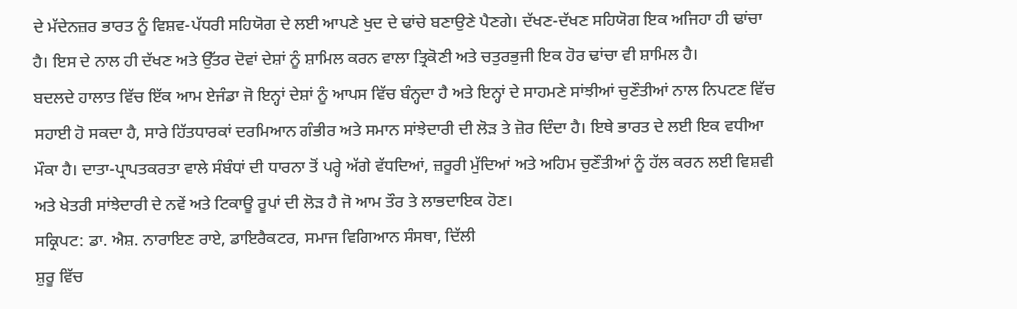ਦੇ ਮੱਦੇਨਜ਼ਰ ਭਾਰਤ ਨੂੰ ਵਿਸ਼ਵ-ਪੱਧਰੀ ਸਹਿਯੋਗ ਦੇ ਲਈ ਆਪਣੇ ਖੁਦ ਦੇ ਢਾਂਚੇ ਬਣਾਉਣੇ ਪੈਣਗੇ। ਦੱਖਣ-ਦੱਖਣ ਸਹਿਯੋਗ ਇਕ ਅਜਿਹਾ ਹੀ ਢਾਂਚਾ ਹੈ। ਇਸ ਦੇ ਨਾਲ ਹੀ ਦੱਖਣ ਅਤੇ ਉੱਤਰ ਦੋਵਾਂ ਦੇਸ਼ਾਂ ਨੂੰ ਸ਼ਾਮਿਲ ਕਰਨ ਵਾਲਾ ਤ੍ਰਿਕੋਣੀ ਅਤੇ ਚਤੁਰਭੁਜੀ ਇਕ ਹੋਰ ਢਾਂਚਾ ਵੀ ਸ਼ਾਮਿਲ ਹੈ।
ਬਦਲਦੇ ਹਾਲਾਤ ਵਿੱਚ ਇੱਕ ਆਮ ਏਜੰਡਾ ਜੋ ਇਨ੍ਹਾਂ ਦੇਸ਼ਾਂ ਨੂੰ ਆਪਸ ਵਿੱਚ ਬੰਨ੍ਹਦਾ ਹੈ ਅਤੇ ਇਨ੍ਹਾਂ ਦੇ ਸਾਹਮਣੇ ਸਾਂਝੀਆਂ ਚੁਣੌਤੀਆਂ ਨਾਲ ਨਿਪਟਣ ਵਿੱਚ ਸਹਾਈ ਹੋ ਸਕਦਾ ਹੈ, ਸਾਰੇ ਹਿੱਤਧਾਰਕਾਂ ਦਰਮਿਆਨ ਗੰਭੀਰ ਅਤੇ ਸਮਾਨ ਸਾਂਝੇਦਾਰੀ ਦੀ ਲੋੜ ਤੇ ਜ਼ੋਰ ਦਿੰਦਾ ਹੈ। ਇਥੇ ਭਾਰਤ ਦੇ ਲਈ ਇਕ ਵਧੀਆ ਮੌਕਾ ਹੈ। ਦਾਤਾ-ਪ੍ਰਾਪਤਕਰਤਾ ਵਾਲੇ ਸੰਬੰਧਾਂ ਦੀ ਧਾਰਨਾ ਤੋਂ ਪਰ੍ਹੇ ਅੱਗੇ ਵੱਧਦਿਆਂ, ਜ਼ਰੂਰੀ ਮੁੱਦਿਆਂ ਅਤੇ ਅਹਿਮ ਚੁਣੌਤੀਆਂ ਨੂੰ ਹੱਲ ਕਰਨ ਲਈ ਵਿਸ਼ਵੀ ਅਤੇ ਖੇਤਰੀ ਸਾਂਝੇਦਾਰੀ ਦੇ ਨਵੇਂ ਅਤੇ ਟਿਕਾਊ ਰੂਪਾਂ ਦੀ ਲੋੜ ਹੈ ਜੋ ਆਮ ਤੌਰ ਤੇ ਲਾਭਦਾਇਕ ਹੋਣ।
ਸਕ੍ਰਿਪਟ: ਡਾ. ਐਸ਼. ਨਾਰਾਇਣ ਰਾਏ, ਡਾਇਰੈਕਟਰ, ਸਮਾਜ ਵਿਗਿਆਨ ਸੰਸਥਾ, ਦਿੱਲੀ
ਸ਼ੁਰੂ ਵਿੱਚ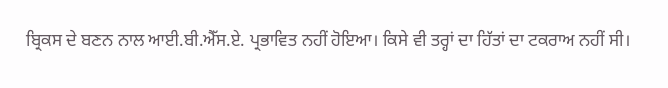ਬ੍ਰਿਕਸ ਦੇ ਬਣਨ ਨਾਲ ਆਈ.ਬੀ.ਐੱਸ.ਏ. ਪ੍ਰਭਾਵਿਤ ਨਹੀਂ ਹੋਇਆ। ਕਿਸੇ ਵੀ ਤਰ੍ਹਾਂ ਦਾ ਹਿੱਤਾਂ ਦਾ ਟਕਰਾਅ ਨਹੀਂ ਸੀ।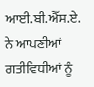ਆਈ.ਬੀ.ਐੱਸ.ਏ. ਨੇ ਆਪਣੀਆਂ ਗਤੀਵਿਧੀਆਂ ਨੂੰ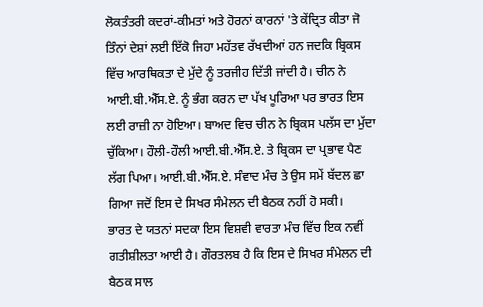ਲੋਕਤੰਤਰੀ ਕਦਰਾਂ-ਕੀਮਤਾਂ ਅਤੇ ਹੋਰਨਾਂ ਕਾਰਨਾਂ 'ਤੇ ਕੇਂਦ੍ਰਿਤ ਕੀਤਾ ਜੋ ਤਿੰਨਾਂ ਦੇਸ਼ਾਂ ਲਈ ਇੱਕੋ ਜਿਹਾ ਮਹੱਤਵ ਰੱਖਦੀਆਂ ਹਨ ਜਦਕਿ ਬ੍ਰਿਕਸ ਵਿੱਚ ਆਰਥਿਕਤਾ ਦੇ ਮੁੱਦੇ ਨੂੰ ਤਰਜੀਹ ਦਿੱਤੀ ਜਾਂਦੀ ਹੈ। ਚੀਨ ਨੇ ਆਈ.ਬੀ.ਐੱਸ.ਏ. ਨੂੰ ਭੰਗ ਕਰਨ ਦਾ ਪੱਖ ਪੂਰਿਆ ਪਰ ਭਾਰਤ ਇਸ ਲਈ ਰਾਜ਼ੀ ਨਾ ਹੋਇਆ। ਬਾਅਦ ਵਿਚ ਚੀਨ ਨੇ ਬ੍ਰਿਕਸ ਪਲੱਸ ਦਾ ਮੁੱਦਾ ਚੁੱਕਿਆ। ਹੌਲੀ-ਹੌਲੀ ਆਈ.ਬੀ.ਐੱਸ.ਏ. ਤੇ ਬ੍ਰਿਕਸ ਦਾ ਪ੍ਰਭਾਵ ਪੈਣ ਲੱਗ ਪਿਆ। ਆਈ.ਬੀ.ਐੱਸ.ਏ. ਸੰਵਾਦ ਮੰਚ ਤੇ ਉਸ ਸਮੇਂ ਬੱਦਲ ਛਾ ਗਿਆ ਜਦੋਂ ਇਸ ਦੇ ਸਿਖਰ ਸੰਮੇਲਨ ਦੀ ਬੈਠਕ ਨਹੀਂ ਹੋ ਸਕੀ।
ਭਾਰਤ ਦੇ ਯਤਨਾਂ ਸਦਕਾ ਇਸ ਵਿਸ਼ਵੀ ਵਾਰਤਾ ਮੰਚ ਵਿੱਚ ਇਕ ਨਵੀਂ ਗਤੀਸ਼ੀਲਤਾ ਆਈ ਹੈ। ਗੌਰਤਲਬ ਹੈ ਕਿ ਇਸ ਦੇ ਸਿਖਰ ਸੰਮੇਲਨ ਦੀ ਬੈਠਕ ਸਾਲ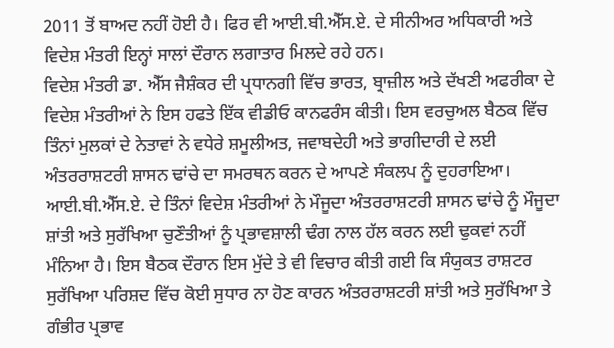2011 ਤੋਂ ਬਾਅਦ ਨਹੀਂ ਹੋਈ ਹੈ। ਫਿਰ ਵੀ ਆਈ.ਬੀ.ਐੱਸ.ਏ. ਦੇ ਸੀਨੀਅਰ ਅਧਿਕਾਰੀ ਅਤੇ ਵਿਦੇਸ਼ ਮੰਤਰੀ ਇਨ੍ਹਾਂ ਸਾਲਾਂ ਦੌਰਾਨ ਲਗਾਤਾਰ ਮਿਲਦੇ ਰਹੇ ਹਨ।
ਵਿਦੇਸ਼ ਮੰਤਰੀ ਡਾ. ਐੱਸ ਜੈਸ਼ੰਕਰ ਦੀ ਪ੍ਰਧਾਨਗੀ ਵਿੱਚ ਭਾਰਤ, ਬ੍ਰਾਜ਼ੀਲ ਅਤੇ ਦੱਖਣੀ ਅਫਰੀਕਾ ਦੇ ਵਿਦੇਸ਼ ਮੰਤਰੀਆਂ ਨੇ ਇਸ ਹਫਤੇ ਇੱਕ ਵੀਡੀਓ ਕਾਨਫਰੰਸ ਕੀਤੀ। ਇਸ ਵਰਚੁਅਲ ਬੈਠਕ ਵਿੱਚ ਤਿੰਨਾਂ ਮੁਲਕਾਂ ਦੇ ਨੇਤਾਵਾਂ ਨੇ ਵਧੇਰੇ ਸ਼ਮੂਲੀਅਤ, ਜਵਾਬਦੇਹੀ ਅਤੇ ਭਾਗੀਦਾਰੀ ਦੇ ਲਈ ਅੰਤਰਰਾਸ਼ਟਰੀ ਸ਼ਾਸਨ ਢਾਂਚੇ ਦਾ ਸਮਰਥਨ ਕਰਨ ਦੇ ਆਪਣੇ ਸੰਕਲਪ ਨੂੰ ਦੁਹਰਾਇਆ। ਆਈ.ਬੀ.ਐੱਸ.ਏ. ਦੇ ਤਿੰਨਾਂ ਵਿਦੇਸ਼ ਮੰਤਰੀਆਂ ਨੇ ਮੌਜੂਦਾ ਅੰਤਰਰਾਸ਼ਟਰੀ ਸ਼ਾਸਨ ਢਾਂਚੇ ਨੂੰ ਮੌਜੂਦਾ ਸ਼ਾਂਤੀ ਅਤੇ ਸੁਰੱਖਿਆ ਚੁਣੌਤੀਆਂ ਨੂੰ ਪ੍ਰਭਾਵਸ਼ਾਲੀ ਢੰਗ ਨਾਲ ਹੱਲ ਕਰਨ ਲਈ ਢੁਕਵਾਂ ਨਹੀਂ ਮੰਨਿਆ ਹੈ। ਇਸ ਬੈਠਕ ਦੌਰਾਨ ਇਸ ਮੁੱਦੇ ਤੇ ਵੀ ਵਿਚਾਰ ਕੀਤੀ ਗਈ ਕਿ ਸੰਯੁਕਤ ਰਾਸ਼ਟਰ ਸੁਰੱਖਿਆ ਪਰਿਸ਼ਦ ਵਿੱਚ ਕੋਈ ਸੁਧਾਰ ਨਾ ਹੋਣ ਕਾਰਨ ਅੰਤਰਰਾਸ਼ਟਰੀ ਸ਼ਾਂਤੀ ਅਤੇ ਸੁਰੱਖਿਆ ਤੇ ਗੰਭੀਰ ਪ੍ਰਭਾਵ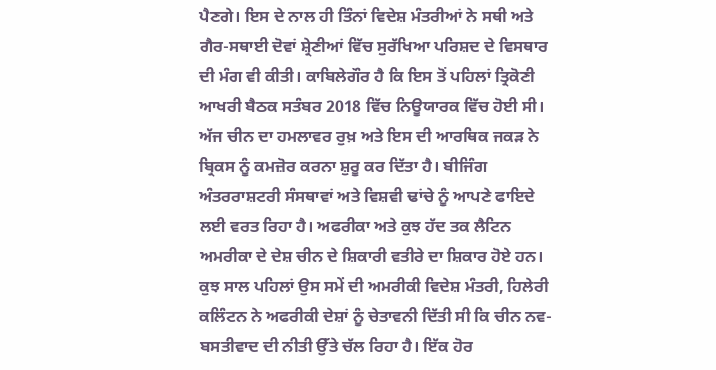ਪੈਣਗੇ। ਇਸ ਦੇ ਨਾਲ ਹੀ ਤਿੰਨਾਂ ਵਿਦੇਸ਼ ਮੰਤਰੀਆਂ ਨੇ ਸਥੀ ਅਤੇ ਗੈਰ-ਸਥਾਈ ਦੋਵਾਂ ਸ਼੍ਰੇਣੀਆਂ ਵਿੱਚ ਸੁਰੱਖਿਆ ਪਰਿਸ਼ਦ ਦੇ ਵਿਸਥਾਰ ਦੀ ਮੰਗ ਵੀ ਕੀਤੀ। ਕਾਬਿਲੇਗੌਰ ਹੈ ਕਿ ਇਸ ਤੋਂ ਪਹਿਲਾਂ ਤ੍ਰਿਕੋਣੀ ਆਖਰੀ ਬੈਠਕ ਸਤੰਬਰ 2018 ਵਿੱਚ ਨਿਊਯਾਰਕ ਵਿੱਚ ਹੋਈ ਸੀ।
ਅੱਜ ਚੀਨ ਦਾ ਹਮਲਾਵਰ ਰੁਖ਼ ਅਤੇ ਇਸ ਦੀ ਆਰਥਿਕ ਜਕੜ ਨੇ ਬ੍ਰਿਕਸ ਨੂੰ ਕਮਜ਼ੋਰ ਕਰਨਾ ਸ਼ੁਰੂ ਕਰ ਦਿੱਤਾ ਹੈ। ਬੀਜਿੰਗ ਅੰਤਰਰਾਸ਼ਟਰੀ ਸੰਸਥਾਵਾਂ ਅਤੇ ਵਿਸ਼ਵੀ ਢਾਂਚੇ ਨੂੰ ਆਪਣੇ ਫਾਇਦੇ ਲਈ ਵਰਤ ਰਿਹਾ ਹੈ। ਅਫਰੀਕਾ ਅਤੇ ਕੁਝ ਹੱਦ ਤਕ ਲੈਟਿਨ ਅਮਰੀਕਾ ਦੇ ਦੇਸ਼ ਚੀਨ ਦੇ ਸ਼ਿਕਾਰੀ ਵਤੀਰੇ ਦਾ ਸ਼ਿਕਾਰ ਹੋਏ ਹਨ। ਕੁਝ ਸਾਲ ਪਹਿਲਾਂ ਉਸ ਸਮੇਂ ਦੀ ਅਮਰੀਕੀ ਵਿਦੇਸ਼ ਮੰਤਰੀ, ਹਿਲੇਰੀ ਕਲਿੰਟਨ ਨੇ ਅਫਰੀਕੀ ਦੇਸ਼ਾਂ ਨੂੰ ਚੇਤਾਵਨੀ ਦਿੱਤੀ ਸੀ ਕਿ ਚੀਨ ਨਵ-ਬਸਤੀਵਾਦ ਦੀ ਨੀਤੀ ਉੱਤੇ ਚੱਲ ਰਿਹਾ ਹੈ। ਇੱਕ ਹੋਰ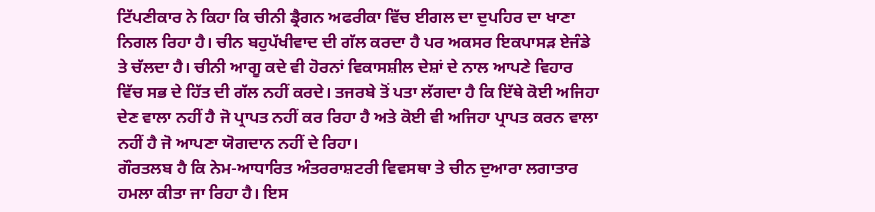ਟਿੱਪਣੀਕਾਰ ਨੇ ਕਿਹਾ ਕਿ ਚੀਨੀ ਡ੍ਰੈਗਨ ਅਫਰੀਕਾ ਵਿੱਚ ਈਗਲ ਦਾ ਦੁਪਹਿਰ ਦਾ ਖਾਣਾ ਨਿਗਲ ਰਿਹਾ ਹੈ। ਚੀਨ ਬਹੁਪੱਖੀਵਾਦ ਦੀ ਗੱਲ ਕਰਦਾ ਹੈ ਪਰ ਅਕਸਰ ਇਕਪਾਸੜ ਏਜੰਡੇ ਤੇ ਚੱਲਦਾ ਹੈ। ਚੀਨੀ ਆਗੂ ਕਦੇ ਵੀ ਹੋਰਨਾਂ ਵਿਕਾਸਸ਼ੀਲ ਦੇਸ਼ਾਂ ਦੇ ਨਾਲ ਆਪਣੇ ਵਿਹਾਰ ਵਿੱਚ ਸਭ ਦੇ ਹਿੱਤ ਦੀ ਗੱਲ ਨਹੀਂ ਕਰਦੇ। ਤਜਰਬੇ ਤੋਂ ਪਤਾ ਲੱਗਦਾ ਹੈ ਕਿ ਇੱਥੇ ਕੋਈ ਅਜਿਹਾ ਦੇਣ ਵਾਲਾ ਨਹੀਂ ਹੈ ਜੋ ਪ੍ਰਾਪਤ ਨਹੀਂ ਕਰ ਰਿਹਾ ਹੈ ਅਤੇ ਕੋਈ ਵੀ ਅਜਿਹਾ ਪ੍ਰਾਪਤ ਕਰਨ ਵਾਲਾ ਨਹੀਂ ਹੈ ਜੋ ਆਪਣਾ ਯੋਗਦਾਨ ਨਹੀਂ ਦੇ ਰਿਹਾ।
ਗੌਰਤਲਬ ਹੈ ਕਿ ਨੇਮ-ਆਧਾਰਿਤ ਅੰਤਰਰਾਸ਼ਟਰੀ ਵਿਵਸਥਾ ਤੇ ਚੀਨ ਦੁਆਰਾ ਲਗਾਤਾਰ ਹਮਲਾ ਕੀਤਾ ਜਾ ਰਿਹਾ ਹੈ। ਇਸ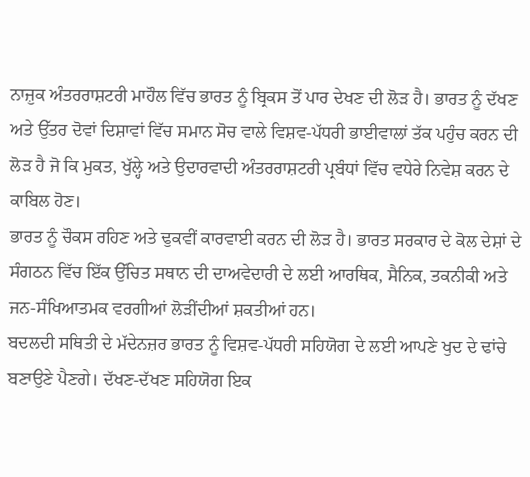ਨਾਜ਼ੁਕ ਅੰਤਰਰਾਸ਼ਟਰੀ ਮਾਹੌਲ ਵਿੱਚ ਭਾਰਤ ਨੂੰ ਬ੍ਰਿਕਸ ਤੋਂ ਪਾਰ ਦੇਖਣ ਦੀ ਲੋੜ ਹੈ। ਭਾਰਤ ਨੂੰ ਦੱਖਣ ਅਤੇ ਉੱਤਰ ਦੋਵਾਂ ਦਿਸ਼ਾਵਾਂ ਵਿੱਚ ਸਮਾਨ ਸੋਚ ਵਾਲੇ ਵਿਸ਼ਵ-ਪੱਧਰੀ ਭਾਈਵਾਲਾਂ ਤੱਕ ਪਹੁੰਚ ਕਰਨ ਦੀ ਲੋੜ ਹੈ ਜੋ ਕਿ ਮੁਕਤ, ਖੁੱਲ੍ਹੇ ਅਤੇ ਉਦਾਰਵਾਦੀ ਅੰਤਰਰਾਸ਼ਟਰੀ ਪ੍ਰਬੰਧਾਂ ਵਿੱਚ ਵਧੇਰੇ ਨਿਵੇਸ਼ ਕਰਨ ਦੇ ਕਾਬਿਲ ਹੋਣ।
ਭਾਰਤ ਨੂੰ ਚੌਕਸ ਰਹਿਣ ਅਤੇ ਢੁਕਵੀਂ ਕਾਰਵਾਈ ਕਰਨ ਦੀ ਲੋੜ ਹੈ। ਭਾਰਤ ਸਰਕਾਰ ਦੇ ਕੋਲ ਦੇਸ਼ਾਂ ਦੇ ਸੰਗਠਨ ਵਿੱਚ ਇੱਕ ਉੱਚਿਤ ਸਥਾਨ ਦੀ ਦਾਅਵੇਦਾਰੀ ਦੇ ਲਈ ਆਰਥਿਕ, ਸੈਨਿਕ, ਤਕਨੀਕੀ ਅਤੇ ਜਨ-ਸੰਖਿਆਤਮਕ ਵਰਗੀਆਂ ਲੋੜੀਂਦੀਆਂ ਸ਼ਕਤੀਆਂ ਹਨ।
ਬਦਲਦੀ ਸਥਿਤੀ ਦੇ ਮੱਦੇਨਜ਼ਰ ਭਾਰਤ ਨੂੰ ਵਿਸ਼ਵ-ਪੱਧਰੀ ਸਹਿਯੋਗ ਦੇ ਲਈ ਆਪਣੇ ਖੁਦ ਦੇ ਢਾਂਚੇ ਬਣਾਉਣੇ ਪੈਣਗੇ। ਦੱਖਣ-ਦੱਖਣ ਸਹਿਯੋਗ ਇਕ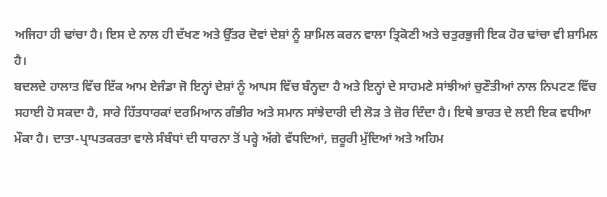ਅਜਿਹਾ ਹੀ ਢਾਂਚਾ ਹੈ। ਇਸ ਦੇ ਨਾਲ ਹੀ ਦੱਖਣ ਅਤੇ ਉੱਤਰ ਦੋਵਾਂ ਦੇਸ਼ਾਂ ਨੂੰ ਸ਼ਾਮਿਲ ਕਰਨ ਵਾਲਾ ਤ੍ਰਿਕੋਣੀ ਅਤੇ ਚਤੁਰਭੁਜੀ ਇਕ ਹੋਰ ਢਾਂਚਾ ਵੀ ਸ਼ਾਮਿਲ ਹੈ।
ਬਦਲਦੇ ਹਾਲਾਤ ਵਿੱਚ ਇੱਕ ਆਮ ਏਜੰਡਾ ਜੋ ਇਨ੍ਹਾਂ ਦੇਸ਼ਾਂ ਨੂੰ ਆਪਸ ਵਿੱਚ ਬੰਨ੍ਹਦਾ ਹੈ ਅਤੇ ਇਨ੍ਹਾਂ ਦੇ ਸਾਹਮਣੇ ਸਾਂਝੀਆਂ ਚੁਣੌਤੀਆਂ ਨਾਲ ਨਿਪਟਣ ਵਿੱਚ ਸਹਾਈ ਹੋ ਸਕਦਾ ਹੈ, ਸਾਰੇ ਹਿੱਤਧਾਰਕਾਂ ਦਰਮਿਆਨ ਗੰਭੀਰ ਅਤੇ ਸਮਾਨ ਸਾਂਝੇਦਾਰੀ ਦੀ ਲੋੜ ਤੇ ਜ਼ੋਰ ਦਿੰਦਾ ਹੈ। ਇਥੇ ਭਾਰਤ ਦੇ ਲਈ ਇਕ ਵਧੀਆ ਮੌਕਾ ਹੈ। ਦਾਤਾ-ਪ੍ਰਾਪਤਕਰਤਾ ਵਾਲੇ ਸੰਬੰਧਾਂ ਦੀ ਧਾਰਨਾ ਤੋਂ ਪਰ੍ਹੇ ਅੱਗੇ ਵੱਧਦਿਆਂ, ਜ਼ਰੂਰੀ ਮੁੱਦਿਆਂ ਅਤੇ ਅਹਿਮ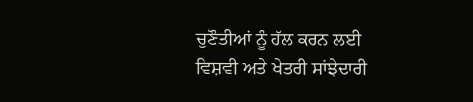ਚੁਣੌਤੀਆਂ ਨੂੰ ਹੱਲ ਕਰਨ ਲਈ ਵਿਸ਼ਵੀ ਅਤੇ ਖੇਤਰੀ ਸਾਂਝੇਦਾਰੀ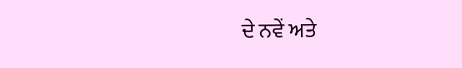ਦੇ ਨਵੇਂ ਅਤੇ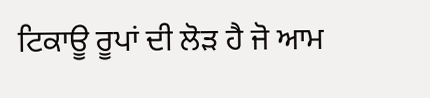ਟਿਕਾਊ ਰੂਪਾਂ ਦੀ ਲੋੜ ਹੈ ਜੋ ਆਮ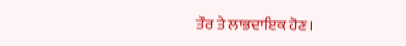ਤੌਰ ਤੇ ਲਾਭਦਾਇਕ ਹੋਣ।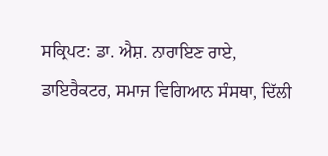ਸਕ੍ਰਿਪਟ: ਡਾ. ਐਸ਼. ਨਾਰਾਇਣ ਰਾਏ, ਡਾਇਰੈਕਟਰ, ਸਮਾਜ ਵਿਗਿਆਨ ਸੰਸਥਾ, ਦਿੱਲੀ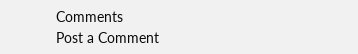Comments
Post a Comment